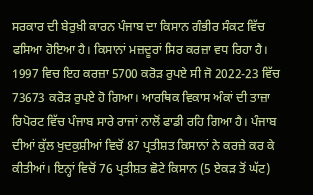ਸਰਕਾਰ ਦੀ ਬੇਰੁਖ਼ੀ ਕਾਰਨ ਪੰਜਾਬ ਦਾ ਕਿਸਾਨ ਗੰਭੀਰ ਸੰਕਟ ਵਿੱਚ ਫਸਿਆ ਹੋਇਆ ਹੈ। ਕਿਸਾਨਾਂ ਮਜ਼ਦੂਰਾਂ ਸਿਰ ਕਰਜ਼ਾ ਵਧ ਰਿਹਾ ਹੈ। 1997 ਵਿਚ ਇਹ ਕਰਜ਼ਾ 5700 ਕਰੋੜ ਰੁਪਏ ਸੀ ਜੋ 2022-23 ਵਿੱਚ 73673 ਕਰੋੜ ਰੁਪਏ ਹੋ ਗਿਆ। ਆਰਥਿਕ ਵਿਕਾਸ ਅੰਕਾਂ ਦੀ ਤਾਜ਼ਾ ਰਿਪੋਰਟ ਵਿੱਚ ਪੰਜਾਬ ਸਾਰੇ ਰਾਜਾਂ ਨਾਲੋਂ ਫਾਡੀ ਰਹਿ ਗਿਆ ਹੈ। ਪੰਜਾਬ ਦੀਆਂ ਕੁੱਲ ਖੁਦਕੁਸ਼ੀਆਂ ਵਿਚੋਂ 87 ਪ੍ਰਤੀਸ਼ਤ ਕਿਸਾਨਾਂ ਨੇ ਕਰਜ਼ੇ ਕਰ ਕੇ ਕੀਤੀਆਂ। ਇਨ੍ਹਾਂ ਵਿਚੋਂ 76 ਪ੍ਰਤੀਸ਼ਤ ਛੋਟੇ ਕਿਸਾਨ (5 ਏਕੜ ਤੋਂ ਘੱਟ)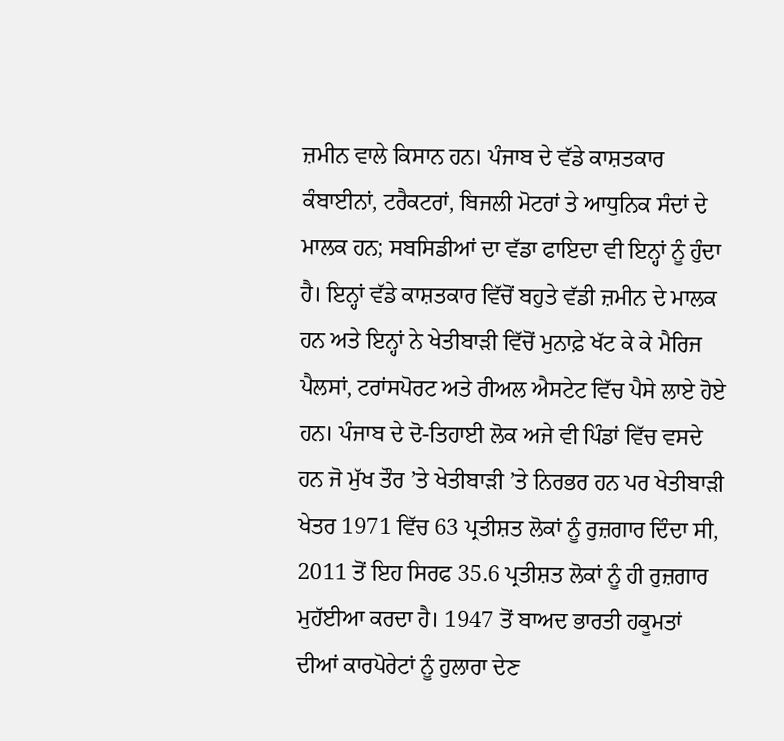ਜ਼ਮੀਨ ਵਾਲੇ ਕਿਸਾਨ ਹਨ। ਪੰਜਾਬ ਦੇ ਵੱਡੇ ਕਾਸ਼ਤਕਾਰ ਕੰਬਾਈਨਾਂ, ਟਰੈਕਟਰਾਂ, ਬਿਜਲੀ ਮੋਟਰਾਂ ਤੇ ਆਧੁਨਿਕ ਸੰਦਾਂ ਦੇ ਮਾਲਕ ਹਨ; ਸਬਸਿਡੀਆਂ ਦਾ ਵੱਡਾ ਫਾਇਦਾ ਵੀ ਇਨ੍ਹਾਂ ਨੂੰ ਹੁੰਦਾ ਹੈ। ਇਨ੍ਹਾਂ ਵੱਡੇ ਕਾਸ਼ਤਕਾਰ ਵਿੱਚੋਂ ਬਹੁਤੇ ਵੱਡੀ ਜ਼ਮੀਨ ਦੇ ਮਾਲਕ ਹਨ ਅਤੇ ਇਨ੍ਹਾਂ ਨੇ ਖੇਤੀਬਾੜੀ ਵਿੱਚੋਂ ਮੁਨਾਫ਼ੇ ਖੱਟ ਕੇ ਕੇ ਮੈਰਿਜ ਪੈਲਸਾਂ, ਟਰਾਂਸਪੋਰਟ ਅਤੇ ਰੀਅਲ ਐਸਟੇਟ ਵਿੱਚ ਪੈਸੇ ਲਾਏ ਹੋਏ ਹਨ। ਪੰਜਾਬ ਦੇ ਦੋ-ਤਿਹਾਈ ਲੋਕ ਅਜੇ ਵੀ ਪਿੰਡਾਂ ਵਿੱਚ ਵਸਦੇ ਹਨ ਜੋ ਮੁੱਖ ਤੌਰ ’ਤੇ ਖੇਤੀਬਾੜੀ ’ਤੇ ਨਿਰਭਰ ਹਨ ਪਰ ਖੇਤੀਬਾੜੀ ਖੇਤਰ 1971 ਵਿੱਚ 63 ਪ੍ਰਤੀਸ਼ਤ ਲੋਕਾਂ ਨੂੰ ਰੁਜ਼ਗਾਰ ਦਿੰਦਾ ਸੀ, 2011 ਤੋਂ ਇਹ ਸਿਰਫ 35.6 ਪ੍ਰਤੀਸ਼ਤ ਲੋਕਾਂ ਨੂੰ ਹੀ ਰੁਜ਼ਗਾਰ ਮੁਹੱਈਆ ਕਰਦਾ ਹੈ। 1947 ਤੋਂ ਬਾਅਦ ਭਾਰਤੀ ਹਕੂਮਤਾਂ ਦੀਆਂ ਕਾਰਪੋਰੇਟਾਂ ਨੂੰ ਹੁਲਾਰਾ ਦੇਣ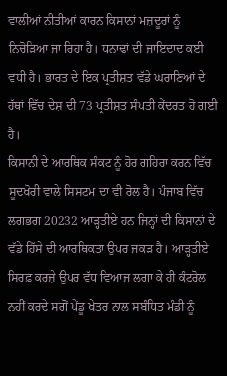ਵਾਲੀਆਂ ਨੀਤੀਆਂ ਕਾਰਨ ਕਿਸਾਨਾਂ ਮਜ਼ਦੂਰਾਂ ਨੂੰ ਨਿਚੋੜਿਆ ਜਾ ਰਿਹਾ ਹੈ। ਧਨਾਢਾਂ ਦੀ ਜਾਇਦਾਦ ਕਈ ਵਧੀ ਹੈ। ਭਾਰਤ ਦੇ ਇਕ ਪ੍ਰਤੀਸ਼ਤ ਵੱਡੇ ਘਰਾਣਿਆਂ ਦੇ ਹੱਥਾਂ ਵਿੱਚ ਦੇਸ਼ ਦੀ 73 ਪ੍ਰਤੀਸ਼ਤ ਸੰਪਤੀ ਕੇਂਦਰਤ ਹੋ ਗਈ ਹੈ।
ਕਿਸਾਨੀ ਦੇ ਆਰਥਿਕ ਸੰਕਟ ਨੂੰ ਹੋਰ ਗਹਿਰਾ ਕਰਨ ਵਿੱਚ ਸੂਦਖੋਰੀ ਵਾਲੇ ਸਿਸਟਮ ਦਾ ਵੀ ਰੋਲ ਹੈ। ਪੰਜਾਬ ਵਿੱਚ ਲਗਭਗ 20232 ਆੜ੍ਹਤੀਏ ਹਨ ਜਿਨ੍ਹਾਂ ਦੀ ਕਿਸਾਨਾਂ ਦੇ ਵੱਡੇ ਹਿੱਸੇ ਦੀ ਆਰਥਿਕਤਾ ਉਪਰ ਜਕੜ ਹੈ। ਆੜ੍ਹਤੀਏ ਸਿਰਫ਼ ਕਰਜ਼ੇ ਉਪਰ ਵੱਧ ਵਿਆਜ ਲਗਾ ਕੇ ਹੀ ਕੰਟਰੋਲ ਨਹੀਂ ਕਰਦੇ ਸਗੋਂ ਪੇਂਡੂ ਖੇਤਰ ਨਾਲ ਸਬੰਧਿਤ ਮੰਡੀ ਨੂੰ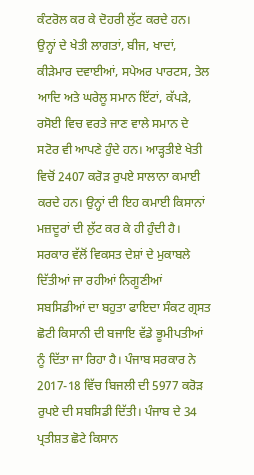ਕੰਟਰੋਲ ਕਰ ਕੇ ਦੋਹਰੀ ਲੁੱਟ ਕਰਦੇ ਹਨ। ਉਨ੍ਹਾਂ ਦੇ ਖੇਤੀ ਲਾਗਤਾਂ, ਬੀਜ, ਖਾਦਾਂ, ਕੀੜੇਮਾਰ ਦਵਾਈਆਂ, ਸਪੇਅਰ ਪਾਰਟਸ, ਤੇਲ ਆਦਿ ਅਤੇ ਘਰੇਲੂ ਸਮਾਨ ਇੱਟਾਂ, ਕੱਪੜੇ, ਰਸੋਈ ਵਿਚ ਵਰਤੇ ਜਾਣ ਵਾਲੇ ਸਮਾਨ ਦੇ ਸਟੋਰ ਵੀ ਆਪਣੇ ਹੁੰਦੇ ਹਨ। ਆੜ੍ਹਤੀਏ ਖੇਤੀ ਵਿਚੋਂ 2407 ਕਰੋੜ ਰੁਪਏ ਸਾਲਾਨਾ ਕਮਾਈ ਕਰਦੇ ਹਨ। ਉਨ੍ਹਾਂ ਦੀ ਇਹ ਕਮਾਈ ਕਿਸਾਨਾਂ ਮਜ਼ਦੂਰਾਂ ਦੀ ਲੁੱਟ ਕਰ ਕੇ ਹੀ ਹੁੰਦੀ ਹੈ। ਸਰਕਾਰ ਵੱਲੋਂ ਵਿਕਸਤ ਦੇਸ਼ਾਂ ਦੇ ਮੁਕਾਬਲੇ ਦਿੱਤੀਆਂ ਜਾ ਰਹੀਆਂ ਨਿਗੂਣੀਆਂ ਸਬਸਿਡੀਆਂ ਦਾ ਬਹੁਤਾ ਫਾਇਦਾ ਸੰਕਟ ਗ੍ਰਸਤ ਛੋਟੀ ਕਿਸਾਨੀ ਦੀ ਬਜਾਇ ਵੱਡੇ ਭੂਮੀਪਤੀਆਂ ਨੂੰ ਦਿੱਤਾ ਜਾ ਰਿਹਾ ਹੈ। ਪੰਜਾਬ ਸਰਕਾਰ ਨੇ 2017-18 ਵਿੱਚ ਬਿਜਲੀ ਦੀ 5977 ਕਰੋੜ ਰੁਪਏ ਦੀ ਸਬਸਿਡੀ ਦਿੱਤੀ। ਪੰਜਾਬ ਦੇ 34 ਪ੍ਰਤੀਸ਼ਤ ਛੋਟੇ ਕਿਸਾਨ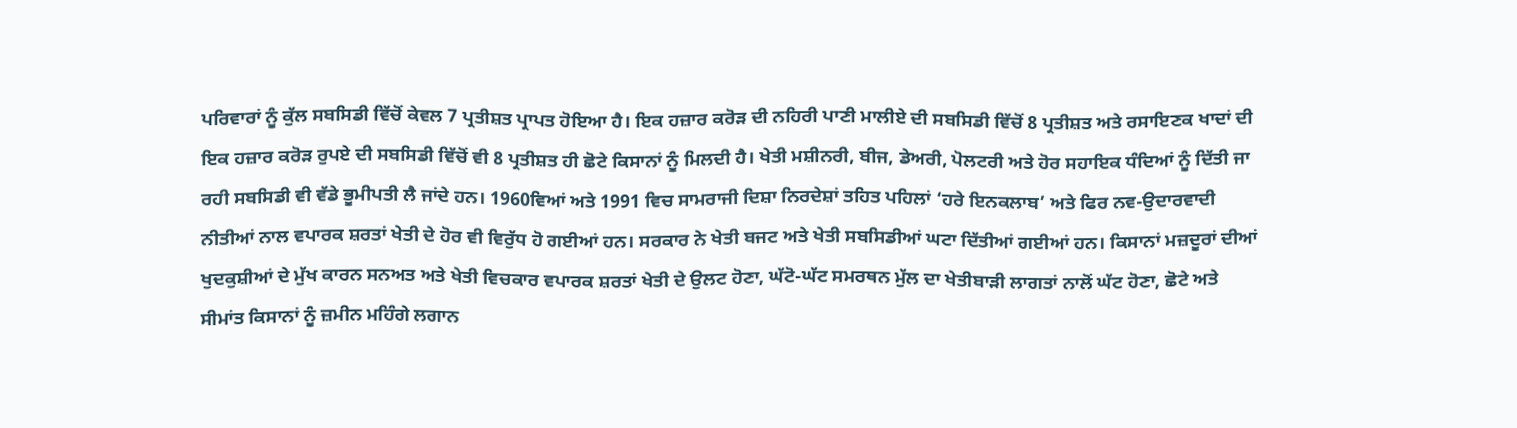ਪਰਿਵਾਰਾਂ ਨੂੰ ਕੁੱਲ ਸਬਸਿਡੀ ਵਿੱਚੋਂ ਕੇਵਲ 7 ਪ੍ਰਤੀਸ਼ਤ ਪ੍ਰਾਪਤ ਹੋਇਆ ਹੈ। ਇਕ ਹਜ਼ਾਰ ਕਰੋੜ ਦੀ ਨਹਿਰੀ ਪਾਣੀ ਮਾਲੀਏ ਦੀ ਸਬਸਿਡੀ ਵਿੱਚੋਂ 8 ਪ੍ਰਤੀਸ਼ਤ ਅਤੇ ਰਸਾਇਣਕ ਖਾਦਾਂ ਦੀ ਇਕ ਹਜ਼ਾਰ ਕਰੋੜ ਰੁਪਏ ਦੀ ਸਬਸਿਡੀ ਵਿੱਚੋਂ ਵੀ 8 ਪ੍ਰਤੀਸ਼ਤ ਹੀ ਛੋਟੇ ਕਿਸਾਨਾਂ ਨੂੰ ਮਿਲਦੀ ਹੈ। ਖੇਤੀ ਮਸ਼ੀਨਰੀ, ਬੀਜ, ਡੇਅਰੀ, ਪੋਲਟਰੀ ਅਤੇ ਹੋਰ ਸਹਾਇਕ ਧੰਦਿਆਂ ਨੂੰ ਦਿੱਤੀ ਜਾ ਰਹੀ ਸਬਸਿਡੀ ਵੀ ਵੱਡੇ ਭੂਮੀਪਤੀ ਲੈ ਜਾਂਦੇ ਹਨ। 1960ਵਿਆਂ ਅਤੇ 1991 ਵਿਚ ਸਾਮਰਾਜੀ ਦਿਸ਼ਾ ਨਿਰਦੇਸ਼ਾਂ ਤਹਿਤ ਪਹਿਲਾਂ ‘ਹਰੇ ਇਨਕਲਾਬ’ ਅਤੇ ਫਿਰ ਨਵ-ਉਦਾਰਵਾਦੀ ਨੀਤੀਆਂ ਨਾਲ ਵਪਾਰਕ ਸ਼ਰਤਾਂ ਖੇਤੀ ਦੇ ਹੋਰ ਵੀ ਵਿਰੁੱਧ ਹੋ ਗਈਆਂ ਹਨ। ਸਰਕਾਰ ਨੇ ਖੇਤੀ ਬਜਟ ਅਤੇ ਖੇਤੀ ਸਬਸਿਡੀਆਂ ਘਟਾ ਦਿੱਤੀਆਂ ਗਈਆਂ ਹਨ। ਕਿਸਾਨਾਂ ਮਜ਼ਦੂਰਾਂ ਦੀਆਂ ਖੁਦਕੁਸ਼ੀਆਂ ਦੇ ਮੁੱਖ ਕਾਰਨ ਸਨਅਤ ਅਤੇ ਖੇਤੀ ਵਿਚਕਾਰ ਵਪਾਰਕ ਸ਼ਰਤਾਂ ਖੇਤੀ ਦੇ ਉਲਟ ਹੋਣਾ, ਘੱਟੋ-ਘੱਟ ਸਮਰਥਨ ਮੁੱਲ ਦਾ ਖੇਤੀਬਾੜੀ ਲਾਗਤਾਂ ਨਾਲੋਂ ਘੱਟ ਹੋਣਾ, ਛੋਟੇ ਅਤੇ ਸੀਮਾਂਤ ਕਿਸਾਨਾਂ ਨੂੰ ਜ਼ਮੀਨ ਮਹਿੰਗੇ ਲਗਾਨ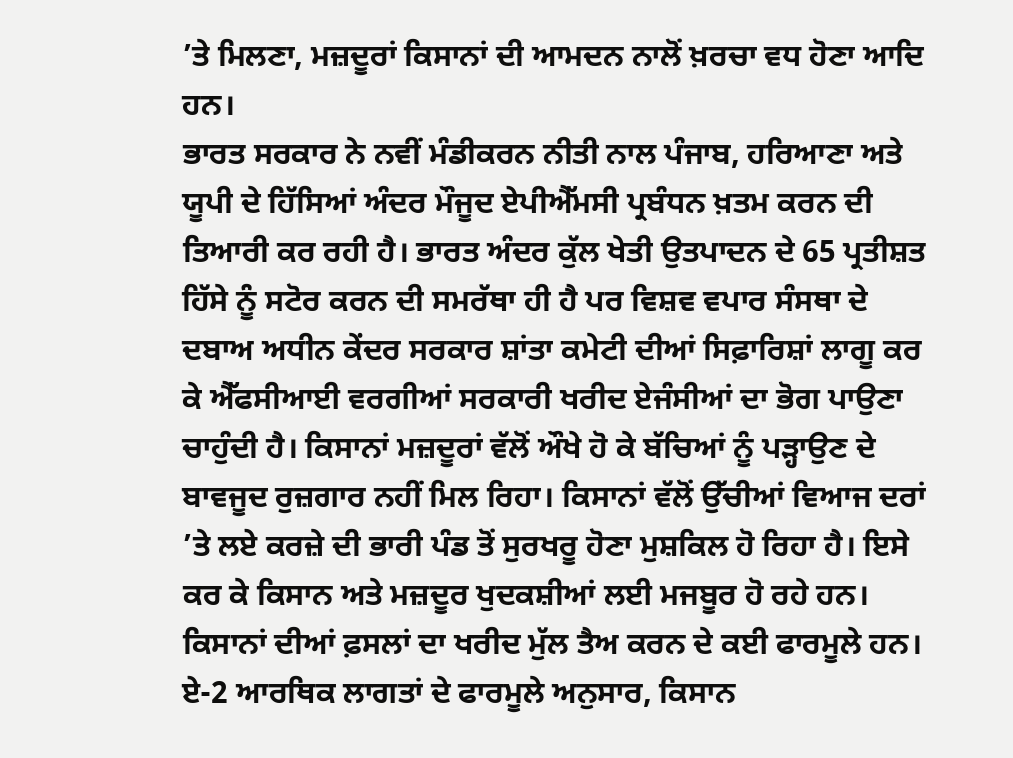’ਤੇ ਮਿਲਣਾ, ਮਜ਼ਦੂਰਾਂ ਕਿਸਾਨਾਂ ਦੀ ਆਮਦਨ ਨਾਲੋਂ ਖ਼ਰਚਾ ਵਧ ਹੋਣਾ ਆਦਿ ਹਨ।
ਭਾਰਤ ਸਰਕਾਰ ਨੇ ਨਵੀਂ ਮੰਡੀਕਰਨ ਨੀਤੀ ਨਾਲ ਪੰਜਾਬ, ਹਰਿਆਣਾ ਅਤੇ ਯੂਪੀ ਦੇ ਹਿੱਸਿਆਂ ਅੰਦਰ ਮੌਜੂਦ ਏਪੀਐੱਮਸੀ ਪ੍ਰਬੰਧਨ ਖ਼ਤਮ ਕਰਨ ਦੀ ਤਿਆਰੀ ਕਰ ਰਹੀ ਹੈ। ਭਾਰਤ ਅੰਦਰ ਕੁੱਲ ਖੇਤੀ ਉਤਪਾਦਨ ਦੇ 65 ਪ੍ਰਤੀਸ਼ਤ ਹਿੱਸੇ ਨੂੰ ਸਟੋਰ ਕਰਨ ਦੀ ਸਮਰੱਥਾ ਹੀ ਹੈ ਪਰ ਵਿਸ਼ਵ ਵਪਾਰ ਸੰਸਥਾ ਦੇ ਦਬਾਅ ਅਧੀਨ ਕੇਂਦਰ ਸਰਕਾਰ ਸ਼ਾਂਤਾ ਕਮੇਟੀ ਦੀਆਂ ਸਿਫ਼ਾਰਿਸ਼ਾਂ ਲਾਗੂ ਕਰ ਕੇ ਐੱਫਸੀਆਈ ਵਰਗੀਆਂ ਸਰਕਾਰੀ ਖਰੀਦ ਏਜੰਸੀਆਂ ਦਾ ਭੋਗ ਪਾਉਣਾ ਚਾਹੁੰਦੀ ਹੈ। ਕਿਸਾਨਾਂ ਮਜ਼ਦੂਰਾਂ ਵੱਲੋਂ ਔਖੇ ਹੋ ਕੇ ਬੱਚਿਆਂ ਨੂੰ ਪੜ੍ਹਾਉਣ ਦੇ ਬਾਵਜੂਦ ਰੁਜ਼ਗਾਰ ਨਹੀਂ ਮਿਲ ਰਿਹਾ। ਕਿਸਾਨਾਂ ਵੱਲੋਂ ਉੱਚੀਆਂ ਵਿਆਜ ਦਰਾਂ ’ਤੇ ਲਏ ਕਰਜ਼ੇ ਦੀ ਭਾਰੀ ਪੰਡ ਤੋਂ ਸੁਰਖਰੂ ਹੋਣਾ ਮੁਸ਼ਕਿਲ ਹੋ ਰਿਹਾ ਹੈ। ਇਸੇ ਕਰ ਕੇ ਕਿਸਾਨ ਅਤੇ ਮਜ਼ਦੂਰ ਖੁਦਕਸ਼ੀਆਂ ਲਈ ਮਜਬੂਰ ਹੋ ਰਹੇ ਹਨ।
ਕਿਸਾਨਾਂ ਦੀਆਂ ਫ਼ਸਲਾਂ ਦਾ ਖਰੀਦ ਮੁੱਲ ਤੈਅ ਕਰਨ ਦੇ ਕਈ ਫਾਰਮੂਲੇ ਹਨ। ਏ-2 ਆਰਥਿਕ ਲਾਗਤਾਂ ਦੇ ਫਾਰਮੂਲੇ ਅਨੁਸਾਰ, ਕਿਸਾਨ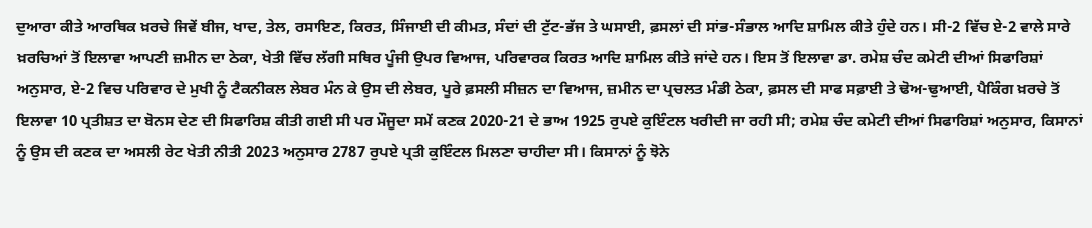ਦੁਆਰਾ ਕੀਤੇ ਆਰਥਿਕ ਖ਼ਰਚੇ ਜਿਵੇਂ ਬੀਜ, ਖਾਦ, ਤੇਲ, ਰਸਾਇਣ, ਕਿਰਤ, ਸਿੰਜਾਈ ਦੀ ਕੀਮਤ, ਸੰਦਾਂ ਦੀ ਟੁੱਟ-ਭੱਜ ਤੇ ਘਸਾਈ, ਫ਼ਸਲਾਂ ਦੀ ਸਾਂਭ-ਸੰਭਾਲ ਆਦਿ ਸ਼ਾਮਿਲ ਕੀਤੇ ਹੁੰਦੇ ਹਨ। ਸੀ-2 ਵਿੱਚ ਏ-2 ਵਾਲੇ ਸਾਰੇ ਖ਼ਰਚਿਆਂ ਤੋਂ ਇਲਾਵਾ ਆਪਣੀ ਜ਼ਮੀਨ ਦਾ ਠੇਕਾ, ਖੇਤੀ ਵਿੱਚ ਲੱਗੀ ਸਥਿਰ ਪੂੰਜੀ ਉਪਰ ਵਿਆਜ, ਪਰਿਵਾਰਕ ਕਿਰਤ ਆਦਿ ਸ਼ਾਮਿਲ ਕੀਤੇ ਜਾਂਦੇ ਹਨ। ਇਸ ਤੋਂ ਇਲਾਵਾ ਡਾ. ਰਮੇਸ਼ ਚੰਦ ਕਮੇਟੀ ਦੀਆਂ ਸਿਫਾਰਿਸ਼ਾਂ ਅਨੁਸਾਰ, ਏ-2 ਵਿਚ ਪਰਿਵਾਰ ਦੇ ਮੁਖੀ ਨੂੰ ਟੈਕਨੀਕਲ ਲੇਬਰ ਮੰਨ ਕੇ ਉਸ ਦੀ ਲੇਬਰ, ਪੂਰੇ ਫ਼ਸਲੀ ਸੀਜ਼ਨ ਦਾ ਵਿਆਜ, ਜ਼ਮੀਨ ਦਾ ਪ੍ਰਚਲਤ ਮੰਡੀ ਠੇਕਾ, ਫ਼ਸਲ ਦੀ ਸਾਫ ਸਫ਼ਾਈ ਤੇ ਢੋਅ-ਢੁਆਈ, ਪੈਕਿੰਗ ਖ਼ਰਚੇ ਤੋਂ ਇਲਾਵਾ 10 ਪ੍ਰਤੀਸ਼ਤ ਦਾ ਬੋਨਸ ਦੇਣ ਦੀ ਸਿਫਾਰਿਸ਼ ਕੀਤੀ ਗਈ ਸੀ ਪਰ ਮੌਜੂਦਾ ਸਮੇਂ ਕਣਕ 2020-21 ਦੇ ਭਾਅ 1925 ਰੁਪਏ ਕੁਇੰਟਲ ਖਰੀਦੀ ਜਾ ਰਹੀ ਸੀ; ਰਮੇਸ਼ ਚੰਦ ਕਮੇਟੀ ਦੀਆਂ ਸਿਫਾਰਿਸ਼ਾਂ ਅਨੁਸਾਰ, ਕਿਸਾਨਾਂ ਨੂੰ ਉਸ ਦੀ ਕਣਕ ਦਾ ਅਸਲੀ ਰੇਟ ਖੇਤੀ ਨੀਤੀ 2023 ਅਨੁਸਾਰ 2787 ਰੁਪਏ ਪ੍ਰਤੀ ਕੁਇੰਟਲ ਮਿਲਣਾ ਚਾਹੀਦਾ ਸੀ। ਕਿਸਾਨਾਂ ਨੂੰ ਝੋਨੇ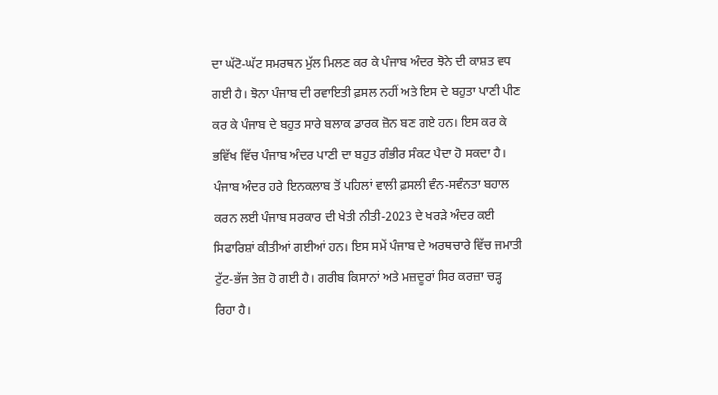ਦਾ ਘੱਟੋ-ਘੱਟ ਸਮਰਥਨ ਮੁੱਲ ਮਿਲਣ ਕਰ ਕੇ ਪੰਜਾਬ ਅੰਦਰ ਝੋਨੇ ਦੀ ਕਾਸ਼ਤ ਵਧ ਗਈ ਹੈ। ਝੋਨਾ ਪੰਜਾਬ ਦੀ ਰਵਾਇਤੀ ਫ਼ਸਲ ਨਹੀਂ ਅਤੇ ਇਸ ਦੇ ਬਹੁਤਾ ਪਾਣੀ ਪੀਣ ਕਰ ਕੇ ਪੰਜਾਬ ਦੇ ਬਹੁਤ ਸਾਰੇ ਬਲਾਕ ਡਾਰਕ ਜ਼ੋਨ ਬਣ ਗਏ ਹਨ। ਇਸ ਕਰ ਕੇ ਭਵਿੱਖ ਵਿੱਚ ਪੰਜਾਬ ਅੰਦਰ ਪਾਣੀ ਦਾ ਬਹੁਤ ਗੰਭੀਰ ਸੰਕਟ ਪੈਦਾ ਹੋ ਸਕਦਾ ਹੈ।
ਪੰਜਾਬ ਅੰਦਰ ਹਰੇ ਇਨਕਲਾਬ ਤੋਂ ਪਹਿਲਾਂ ਵਾਲੀ ਫ਼ਸਲੀ ਵੰਨ-ਸਵੰਨਤਾ ਬਹਾਲ ਕਰਨ ਲਈ ਪੰਜਾਬ ਸਰਕਾਰ ਦੀ ਖੇਤੀ ਨੀਤੀ-2023 ਦੇ ਖਰੜੇ ਅੰਦਰ ਕਈ ਸਿਫਾਰਿਸ਼ਾਂ ਕੀਤੀਆਂ ਗਈਆਂ ਹਨ। ਇਸ ਸਮੇਂ ਪੰਜਾਬ ਦੇ ਅਰਥਚਾਰੇ ਵਿੱਚ ਜਮਾਤੀ ਟੁੱਟ-ਭੱਜ ਤੇਜ਼ ਹੋ ਗਈ ਹੈ। ਗਰੀਬ ਕਿਸਾਨਾਂ ਅਤੇ ਮਜ਼ਦੂਰਾਂ ਸਿਰ ਕਰਜ਼ਾ ਚੜ੍ਹ ਰਿਹਾ ਹੈ।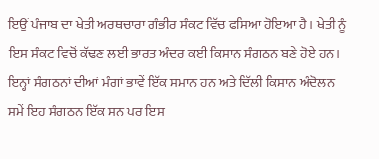ਇਉਂ ਪੰਜਾਬ ਦਾ ਖੇਤੀ ਅਰਥਚਾਰਾ ਗੰਭੀਰ ਸੰਕਟ ਵਿੱਚ ਫਸਿਆ ਹੋਇਆ ਹੈ। ਖੇਤੀ ਨੂੰ ਇਸ ਸੰਕਟ ਵਿਚੋਂ ਕੱਢਣ ਲਈ ਭਾਰਤ ਅੰਦਰ ਕਈ ਕਿਸਾਨ ਸੰਗਠਨ ਬਣੇ ਹੋਏ ਹਨ। ਇਨ੍ਹਾਂ ਸੰਗਠਨਾਂ ਦੀਆਂ ਮੰਗਾਂ ਭਾਵੇਂ ਇੱਕ ਸਮਾਨ ਹਨ ਅਤੇ ਦਿੱਲੀ ਕਿਸਾਨ ਅੰਦੋਲਨ ਸਮੇਂ ਇਹ ਸੰਗਠਨ ਇੱਕ ਸਨ ਪਰ ਇਸ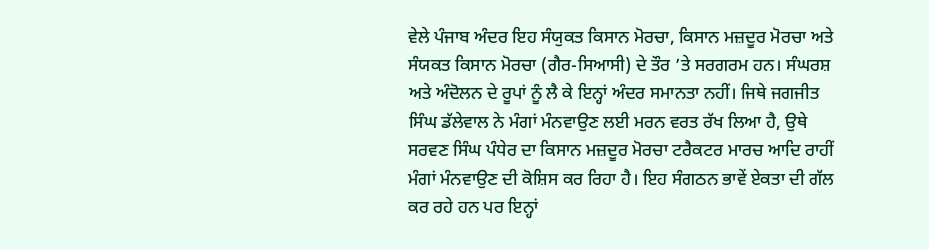ਵੇਲੇ ਪੰਜਾਬ ਅੰਦਰ ਇਹ ਸੰਯੁਕਤ ਕਿਸਾਨ ਮੋਰਚਾ, ਕਿਸਾਨ ਮਜ਼ਦੂਰ ਮੋਰਚਾ ਅਤੇ ਸੰਯਕਤ ਕਿਸਾਨ ਮੋਰਚਾ (ਗੈਰ-ਸਿਆਸੀ) ਦੇ ਤੌਰ ’ਤੇ ਸਰਗਰਮ ਹਨ। ਸੰਘਰਸ਼ ਅਤੇ ਅੰਦੋਲਨ ਦੇ ਰੂਪਾਂ ਨੂੰ ਲੈ ਕੇ ਇਨ੍ਹਾਂ ਅੰਦਰ ਸਮਾਨਤਾ ਨਹੀਂ। ਜਿਥੇ ਜਗਜੀਤ ਸਿੰਘ ਡੱਲੇਵਾਲ ਨੇ ਮੰਗਾਂ ਮੰਨਵਾਉਣ ਲਈ ਮਰਨ ਵਰਤ ਰੱਖ ਲਿਆ ਹੈ, ਉਥੇ ਸਰਵਣ ਸਿੰਘ ਪੰਧੇਰ ਦਾ ਕਿਸਾਨ ਮਜ਼ਦੂਰ ਮੋਰਚਾ ਟਰੈਕਟਰ ਮਾਰਚ ਆਦਿ ਰਾਹੀਂ ਮੰਗਾਂ ਮੰਨਵਾਉਣ ਦੀ ਕੋਸ਼ਿਸ ਕਰ ਰਿਹਾ ਹੈ। ਇਹ ਸੰਗਠਨ ਭਾਵੇਂ ਏਕਤਾ ਦੀ ਗੱਲ ਕਰ ਰਹੇ ਹਨ ਪਰ ਇਨ੍ਹਾਂ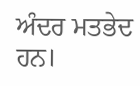ਅੰਦਰ ਮਤਭੇਦ ਹਨ।